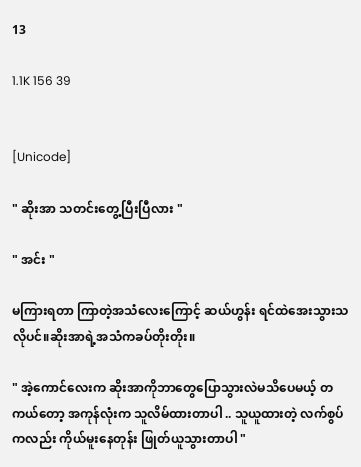13

1.1K 156 39


[Unicode]

" ဆိုးအာ သတင်းတွေ့ပြီးပြီလား "

" အင်း "

မကြားရတာ ကြာတဲ့အသံလေးကြောင့် ဆယ်ဟွန်း ရင်ထဲအေးသွားသလိုပင်။ဆိုးအာရဲ့အသံကခပ်တိုးတိုး။

" အဲ့ကောင်လေးက ဆိုးအာကိုဘာတွေပြောသွားလဲမသိပေမယ့် တကယ်တော့ အကုန်လုံးက သူလိမ်ထားတာပါ .. သူယူထားတဲ့ လက်စွပ်ကလည်း ကိုယ်မူးနေတုန်း ဖြုတ်ယူသွားတာပါ "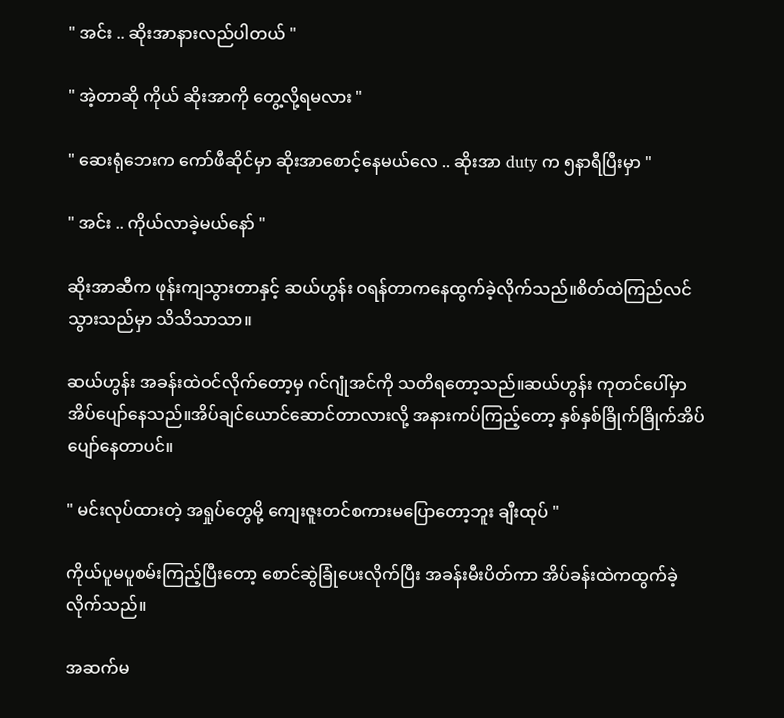" အင်း .. ဆိုးအာနားလည်ပါတယ် "

" အဲ့တာဆို ကိုယ် ဆိုးအာကို တွေ့လို့ရမလား "

" ဆေးရုံဘေးက ကော်ဖီဆိုင်မှာ ဆိုးအာစောင့်နေမယ်လေ .. ဆိုးအာ duty က ၅နာရီပြီးမှာ "

" အင်း .. ကိုယ်လာခဲ့မယ်နော် "

ဆိုးအာဆီက ဖုန်းကျသွားတာနှင့် ဆယ်ဟွန်း ဝရန်တာကနေထွက်ခဲ့လိုက်သည်။စိတ်ထဲကြည်လင်သွားသည်မှာ သိသိသာသာ။

ဆယ်ဟွန်း အခန်းထဲဝင်လိုက်တော့မှ ဂင်ဂျုံအင်ကို သတိရတော့သည်။ဆယ်ဟွန်း ကုတင်ပေါ်မှာအိပ်ပျော်နေသည်။အိပ်ချင်ယောင်ဆောင်တာလားလို့ အနားကပ်ကြည့်တော့ နှစ်နှစ်ခြိုက်ခြိုက်အိပ်ပျော်နေတာပင်။

" မင်းလုပ်ထားတဲ့ အရှုပ်တွေမို့ ကျေးဇူးတင်စကားမပြောတော့ဘူး ချီးထုပ် "

ကိုယ်ပူမပူစမ်းကြည့်ပြီးတော့ စောင်ဆွဲခြုံပေးလိုက်ပြီး အခန်းမီးပိတ်ကာ အိပ်ခန်းထဲကထွက်ခဲ့လိုက်သည်။

အဆက်မ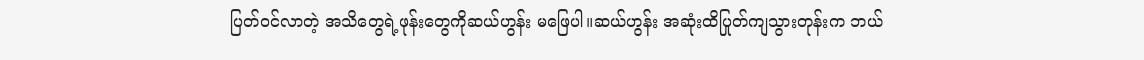ပြတ်ဝင်လာတဲ့ အသိတွေရဲ့ဖုန်းတွေကိုဆယ်ဟွန်း မဖြေပါ။ဆယ်ဟွန်း အဆုံးထိပြုတ်ကျသွားတုန်းက ဘယ်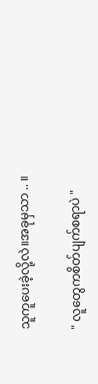သူကူပေးခဲ့လို့လဲ။အခုမှသာ .. ။

" လူတွေကစိတ်ပျက်စရာပဲ "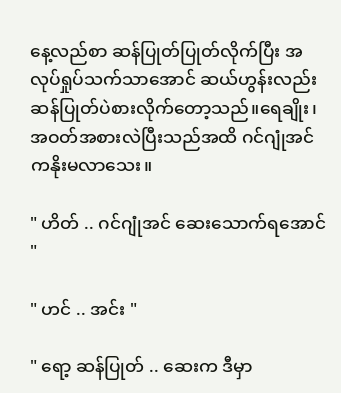နေ့လည်စာ ဆန်ပြုတ်ပြုတ်လိုက်ပြီး အလုပ်ရှုပ်သက်သာအောင် ဆယ်ဟွန်းလည်းဆန်ပြုတ်ပဲစားလိုက်တော့သည်။ရေချိုး၊အဝတ်အစားလဲပြီးသည်အထိ ဂင်ဂျုံအင်ကနိုးမလာသေး။

" ဟိတ် .. ဂင်ဂျုံအင် ဆေးသောက်ရအောင် "

" ဟင် .. အင်း "

" ရော့ ဆန်ပြုတ် .. ဆေးက ဒီမှာ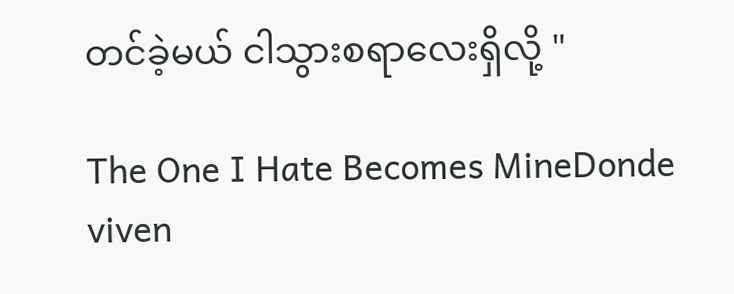တင်ခဲ့မယ် ငါသွားစရာလေးရှိလို့ "

The One I Hate Becomes MineDonde viven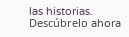las historias. Descúbrelo ahora